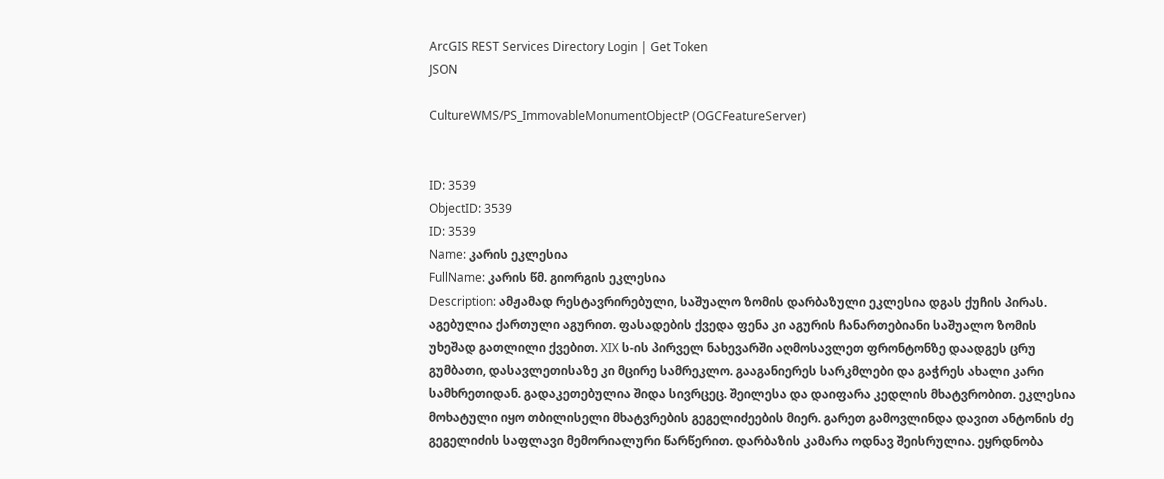ArcGIS REST Services Directory Login | Get Token
JSON

CultureWMS/PS_ImmovableMonumentObjectP (OGCFeatureServer)


ID: 3539
ObjectID: 3539
ID: 3539
Name: კარის ეკლესია
FullName: კარის წმ. გიორგის ეკლესია
Description: ამჟამად რესტავრირებული, საშუალო ზომის დარბაზული ეკლესია დგას ქუჩის პირას. აგებულია ქართული აგურით. ფასადების ქვედა ფენა კი აგურის ჩანართებიანი საშუალო ზომის უხეშად გათლილი ქვებით. XIX ს-ის პირველ ნახევარში აღმოსავლეთ ფრონტონზე დაადგეს ცრუ გუმბათი, დასავლეთისაზე კი მცირე სამრეკლო. გააგანიერეს სარკმლები და გაჭრეს ახალი კარი სამხრეთიდან. გადაკეთებულია შიდა სივრცეც. შეილესა და დაიფარა კედლის მხატვრობით. ეკლესია მოხატული იყო თბილისელი მხატვრების გეგელიძეების მიერ. გარეთ გამოვლინდა დავით ანტონის ძე გეგელიძის საფლავი მემორიალური წარწერით. დარბაზის კამარა ოდნავ შეისრულია. ეყრდნობა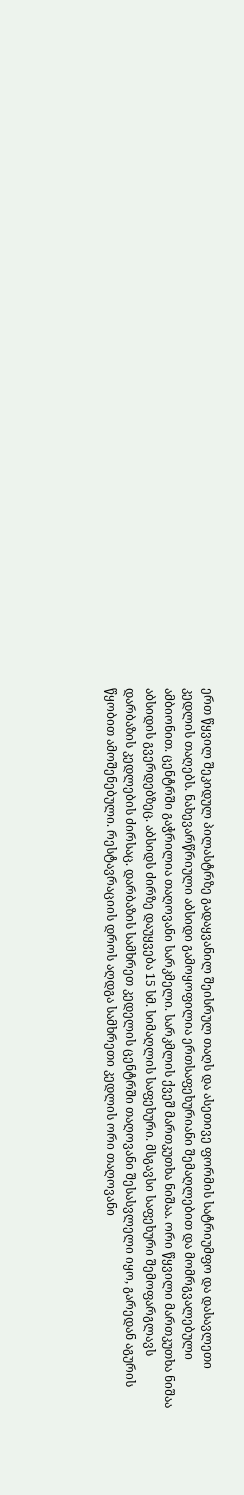ერთ წყვილ შეკიდულ პილასტრზე გადაყვანილ შეისრულ თაღს და ასეთივე ფორმის სატრიუმფო და დასავლეთი კედლის თაღებს. ნახევარწრიული აბსიდი გამოყოფილია ერთსაფეხურიანი შემაღლებით და მომრგვალებული ამბიონით. ცენტრში გაჭრილია თაღოვანი სარკმელი. სარკმლის ქვეშ მართკუთხა ნიშაა. ორი წყვილი მართკუთხა ნიშაა აბსიდის გვერდებზეც. აბსიდს ძირზე დაუყვება 15 სმ. სიმაღლის საფეხური. მსგავსი საფეხური შემოფარგლავს დარბაზის კედლების ძირსაც. დარბაზის სამხრეთ კედელის ცენტრში თაღოვანი შესასვლელი იყო, გარედან აგურის წყობით ამოშენებული. რესტავრაციის დროს აღდგა სამხრეთი კედლის ორი თაღოვანი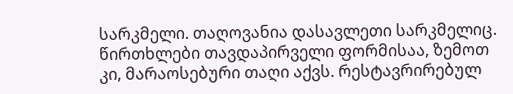სარკმელი. თაღოვანია დასავლეთი სარკმელიც. წირთხლები თავდაპირველი ფორმისაა, ზემოთ კი, მარაოსებური თაღი აქვს. რესტავრირებულ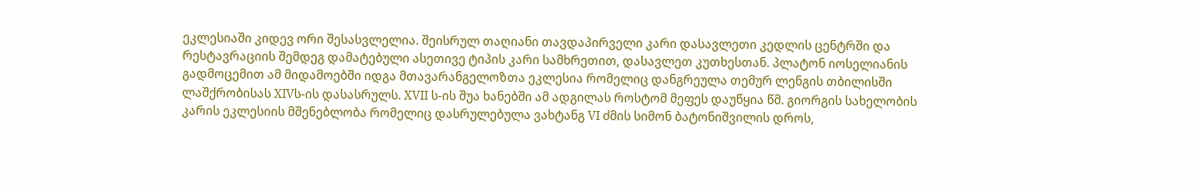ეკლესიაში კიდევ ორი შესასვლელია. შეისრულ თაღიანი თავდაპირველი კარი დასავლეთი კედლის ცენტრში და რესტავრაციის შემდეგ დამატებული ასეთივე ტიპის კარი სამხრეთით, დასავლეთ კუთხესთან. პლატონ იოსელიანის გადმოცემით ამ მიდამოებში იდგა მთავარანგელოზთა ეკლესია რომელიც დანგრეულა თემურ ლენგის თბილისში ლაშქრობისას XIVს-ის დასასრულს. XVII ს-ის შუა ხანებში ამ ადგილას როსტომ მეფეს დაუწყია წმ. გიორგის სახელობის კარის ეკლესიის მშენებლობა რომელიც დასრულებულა ვახტანგ VI ძმის სიმონ ბატონიშვილის დროს,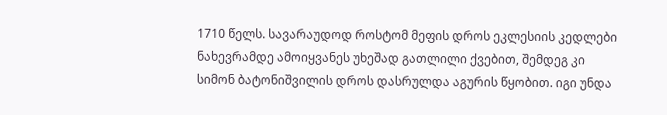1710 წელს. სავარაუდოდ როსტომ მეფის დროს ეკლესიის კედლები ნახევრამდე ამოიყვანეს უხეშად გათლილი ქვებით, შემდეგ კი სიმონ ბატონიშვილის დროს დასრულდა აგურის წყობით. იგი უნდა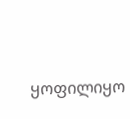ყოფილიყო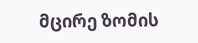მცირე ზომის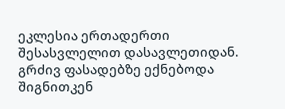ეკლესია ერთადერთი შესასვლელით დასავლეთიდან. გრძივ ფასადებზე ექნებოდა შიგნითკენ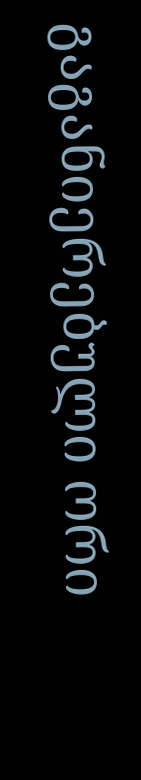გაგანიერებული ორი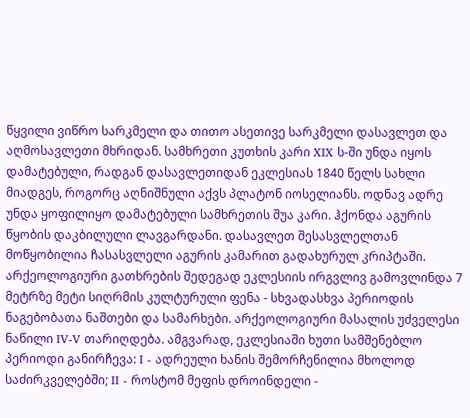წყვილი ვიწრო სარკმელი და თითო ასეთივე სარკმელი დასავლეთ და აღმოსავლეთი მხრიდან. სამხრეთი კუთხის კარი XIX ს-ში უნდა იყოს დამატებული, რადგან დასავლეთიდან ეკლესიას 1840 წელს სახლი მიადგეს, როგორც აღნიშნული აქვს პლატონ იოსელიანს. ოდნავ ადრე უნდა ყოფილიყო დამატებული სამხრეთის შუა კარი. ჰქონდა აგურის წყობის დაკბილული ლავგარდანი. დასავლეთ შესასვლელთან მოწყობილია ჩასასვლელი აგურის კამარით გადახურულ კრიპტაში. არქეოლოგიური გათხრების შედეგად ეკლესიის ირგვლივ გამოვლინდა 7 მეტრზე მეტი სიღრმის კულტურული ფენა - სხვადასხვა პერიოდის ნაგებობათა ნაშთები და სამარხები. არქეოლოგიური მასალის უძველესი ნაწილი IV-V თარიღდება. ამგვარად, ეკლესიაში ხუთი სამშენებლო პერიოდი განირჩევა: I - ადრეული ხანის შემორჩენილია მხოლოდ საძირკველებში; II - როსტომ მეფის დროინდელი -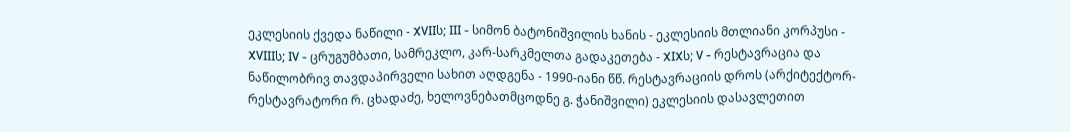ეკლესიის ქვედა ნაწილი - XVIIს; III - სიმონ ბატონიშვილის ხანის - ეკლესიის მთლიანი კორპუსი - XVIIIს; IV - ცრუგუმბათი, სამრეკლო, კარ-სარკმელთა გადაკეთება - XIXს; V - რესტავრაცია და ნაწილობრივ თავდაპირველი სახით აღდგენა - 1990-იანი წწ. რესტავრაციის დროს (არქიტექტორ-რესტავრატორი რ. ცხადაძე, ხელოვნებათმცოდნე გ. ჭანიშვილი) ეკლესიის დასავლეთით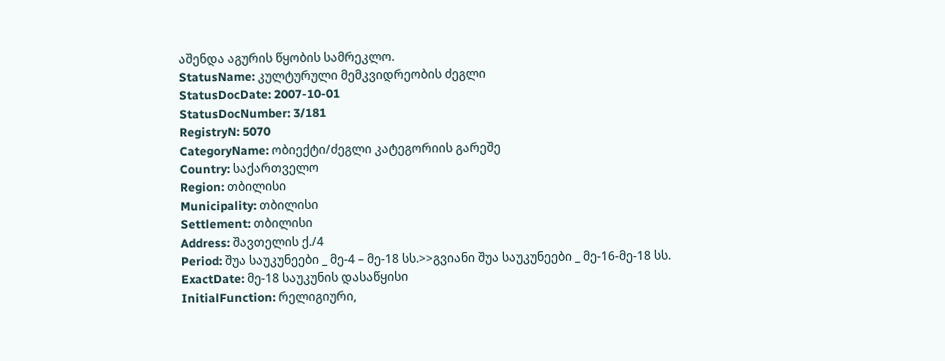აშენდა აგურის წყობის სამრეკლო.
StatusName: კულტურული მემკვიდრეობის ძეგლი
StatusDocDate: 2007-10-01
StatusDocNumber: 3/181
RegistryN: 5070
CategoryName: ობიექტი/ძეგლი კატეგორიის გარეშე
Country: საქართველო
Region: თბილისი
Municipality: თბილისი
Settlement: თბილისი
Address: შავთელის ქ./4
Period: შუა საუკუნეები _ მე-4 – მე-18 სს.>>გვიანი შუა საუკუნეები _ მე-16-მე-18 სს.
ExactDate: მე-18 საუკუნის დასაწყისი
InitialFunction: რელიგიური,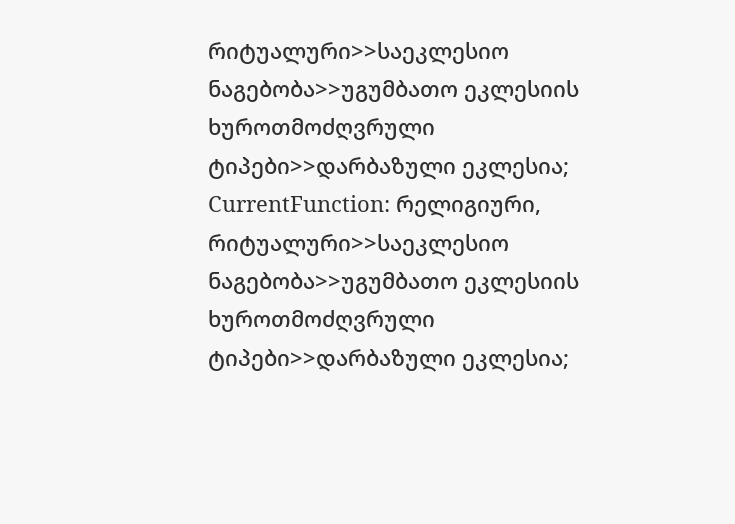რიტუალური>>საეკლესიო ნაგებობა>>უგუმბათო ეკლესიის ხუროთმოძღვრული ტიპები>>დარბაზული ეკლესია;
CurrentFunction: რელიგიური, რიტუალური>>საეკლესიო ნაგებობა>>უგუმბათო ეკლესიის ხუროთმოძღვრული ტიპები>>დარბაზული ეკლესია;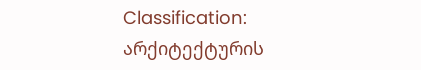Classification: არქიტექტურის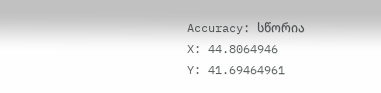Accuracy: სწორია
X: 44.8064946
Y: 41.69464961